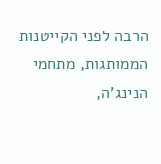הרבה לפני הקייטנות הממותגות, מתחמי הנינג'ה,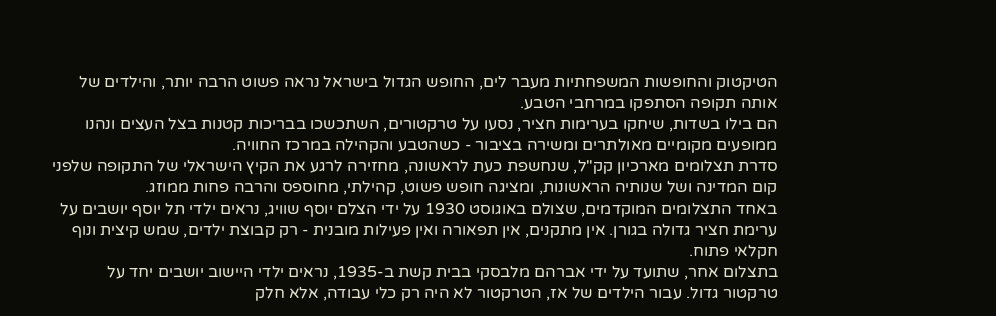הטיקטוק והחופשות המשפחתיות מעבר לים, החופש הגדול בישראל נראה פשוט הרבה יותר, והילדים של אותה תקופה הסתפקו במרחבי הטבע.
הם בילו בשדות, שיחקו בערימות חציר, נסעו על טרקטורים, השתכשכו בבריכות קטנות בצל העצים ונהנו ממופעים מקומיים מאולתרים ומשירה בציבור - כשהטבע והקהילה במרכז החוויה.
סדרת תצלומים מארכיון קק"ל, שנחשפת כעת לראשונה, מחזירה לרגע את הקיץ הישראלי של התקופה שלפני קום המדינה ושל שנותיה הראשונות, ומציגה חופש פשוט, קהילתי, מחוספס והרבה פחות ממוזג.
באחד התצלומים המוקדמים, שצולם באוגוסט 1930 על ידי הצלם יוסף שוויג, נראים ילדי תל יוסף יושבים על ערימת חציר גדולה בגורן. אין מתקנים, אין תפאורה ואין פעילות מובנית - רק קבוצת ילדים, שמש קיצית ונוף חקלאי פתוח.
בתצלום אחר, שתועד על ידי אברהם מלבסקי בבית קשת ב-1935, נראים ילדי היישוב יושבים יחד על טרקטור גדול. עבור הילדים של אז, הטרקטור לא היה רק כלי עבודה, אלא חלק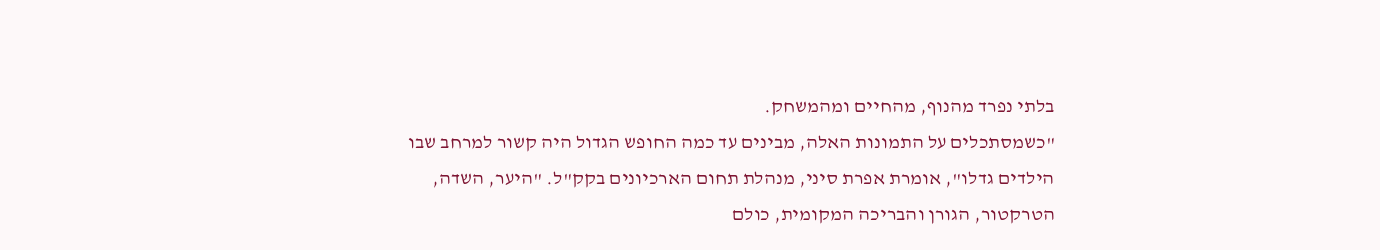בלתי נפרד מהנוף, מהחיים ומהמשחק.
"כשמסתכלים על התמונות האלה, מבינים עד כמה החופש הגדול היה קשור למרחב שבו הילדים גדלו", אומרת אפרת סיני, מנהלת תחום הארכיונים בקק"ל. "היער, השדה, הטרקטור, הגורן והבריכה המקומית, כולם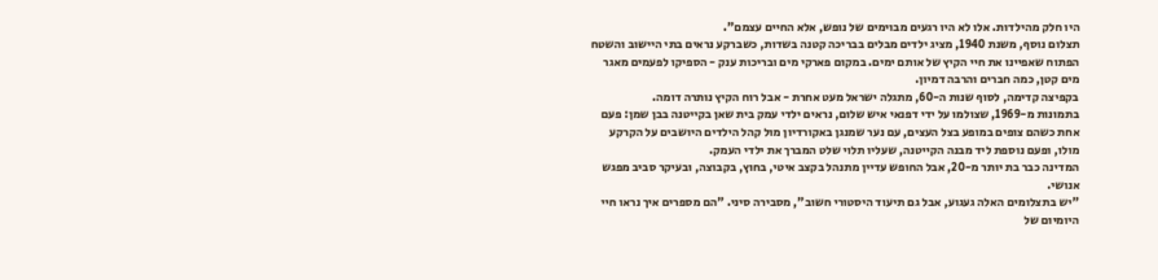היו חלק מהילדות. אלו לא היו רגעים מבוימים של נופש, אלא החיים עצמם".
תצלום נוסף, משנת 1940, מציג ילדים מבלים בבריכה קטנה בשדות, כשברקע נראים בתי היישוב והשטח הפתוח שאפיינו את חיי הקיץ של אותם ימים. במקום פארקי מים ובריכות ענק - הספיקו לפעמים מאגר מים קטן, כמה חברים והרבה דמיון.
בקפיצה קדימה, לסוף שנות ה-60, מתגלה ישראל מעט אחרת - אבל רוח הקיץ נותרה דומה.
בתמונות מ-1969, שצולמו על ידי דפנאי איש שלום, נראים ילדי עמק בית שאן בקייטנה בבן שמן: פעם אחת כשהם צופים במופע בצל העצים, עם נער שמנגן באקורדיון מול קהל הילדים היושבים על הקרקע מולו, ופעם נוספת ליד מבנה הקייטנה, שעליו תלוי שלט המברך את ילדי העמק.
המדינה כבר בת יותר מ-20, אבל החופש עדיין מתנהל בקצב איטי, בחוץ, בקבוצה, ובעיקר סביב מפגש אנושי.
"יש בתצלומים האלה געגוע, אבל גם תיעוד היסטורי חשוב", מסבירה סיני. "הם מספרים איך נראו חיי היומיום של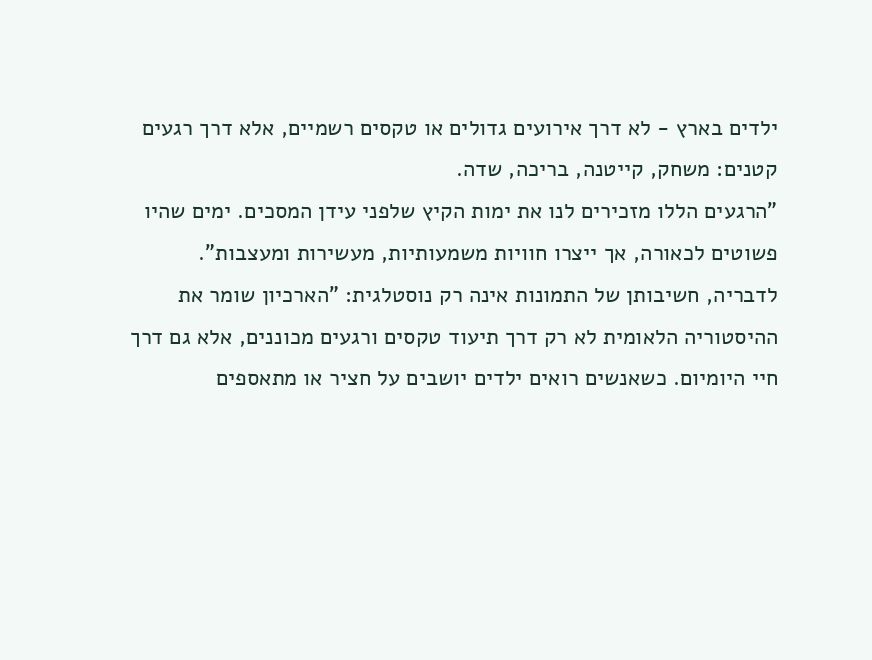ילדים בארץ - לא דרך אירועים גדולים או טקסים רשמיים, אלא דרך רגעים קטנים: משחק, קייטנה, בריכה, שדה.
"הרגעים הללו מזכירים לנו את ימות הקיץ שלפני עידן המסכים. ימים שהיו פשוטים לכאורה, אך ייצרו חוויות משמעותיות, מעשירות ומעצבות".
לדבריה, חשיבותן של התמונות אינה רק נוסטלגית: "הארכיון שומר את ההיסטוריה הלאומית לא רק דרך תיעוד טקסים ורגעים מכוננים, אלא גם דרך חיי היומיום. כשאנשים רואים ילדים יושבים על חציר או מתאספים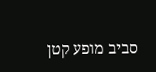סביב מופע קטן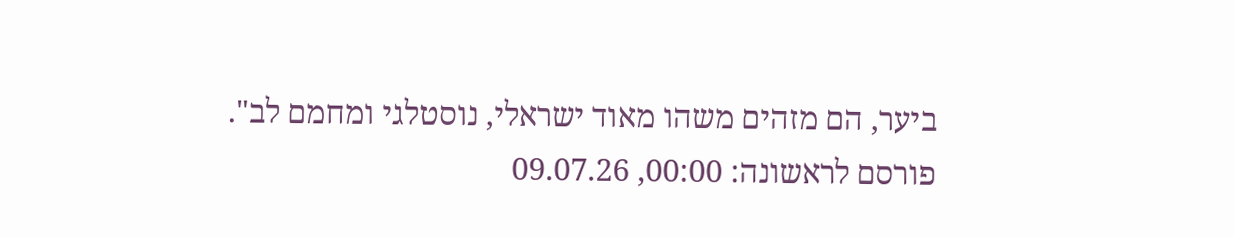ביער, הם מזהים משהו מאוד ישראלי, נוסטלגי ומחמם לב".
פורסם לראשונה: 00:00, 09.07.26